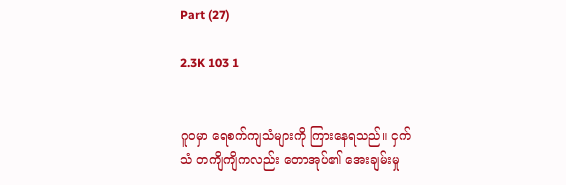Part (27)

2.3K 103 1


ဂူ၀မှာ ရေစက်ကျသံများကို ကြားနေရသည်။ ငှက်သံ တကျိကျိကလည်း တောအုပ်၏ အေးချမ်းမှု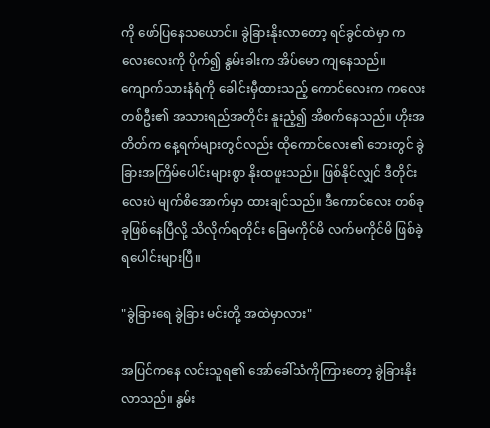ကို ဖော်ပြနေသယောင်။ ခွဲခြားနိုးလာ‌တော့ ရင်ခွင်ထဲမှာ ကလေးလေးကို ပိုက်၍ နွမ်းခါးက အိပ်မော ကျနေသည်။ ကျောက်သားနံရံကို ခေါင်းမှီထားသည့် ကောင်လေးက ကလေးတစ်ဦး၏ အသားရည်အတိုင်း နူးညံ့၍ အိစက်နေသည်။ ဟိုးအတိတ်က နေ့ရက်များတွင်လည်း ထိုကောင်လေး၏ ဘေးတွင် ခွဲခြားအကြိမ်ပေါင်းများစွာ နိုးထဖူးသည်။ ဖြစ်နိုင်လျှင် ဒီတိုင်းလေးပဲ မျက်စိအောက်မှာ ထားချင်သည်။ ဒီကောင်လေး တစ်ခုခုဖြစ်နေပြီလို့ သိလိုက်ရတိုင်း ခြေမကိုင်မိ လက်မကိုင်မိ ဖြစ်ခဲ့ရပေါင်းများပြီ။

"ခွဲခြားရေ ခွဲခြား မင်းတို့ အထဲမှာ‌လား"

အပြင်ကနေ လင်းသူရ၏ အော်ခေါ်သံကိုကြားတော့ ခွဲခြားနိုးလာသည်။ နွမ်း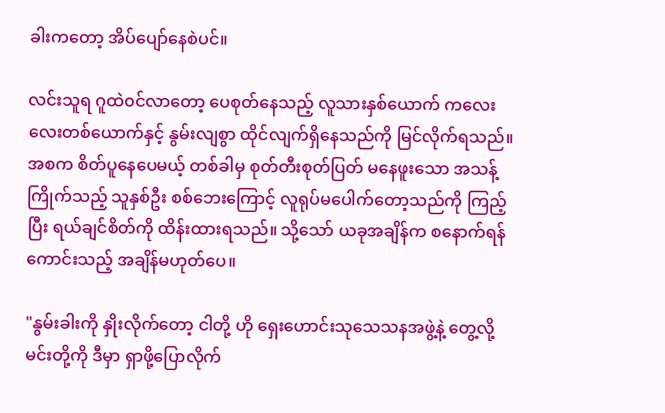ခါးကတော့ အိ‌ပ်ပျော်နေစဲပင်။

လင်းသူရ ဂူထဲ၀င်လာတော့ ပေစုတ်နေသည့် လူသားနှစ်ယောက် ကလေးလေးတစ်ယောက်နှင့် နွမ်းလျစွာ ထိုင်လျက်ရှိနေသည်ကို မြင်လိုက်ရသည်။ အစက စိတ်ပူနေပေမယ့် တစ်ခါမှ စုတ်တီးစုတ်ပြတ် မနေဖူးသော အသန့်ကြိုက်သည့် သူနှစ်ဦး စစ်ဘေးကြောင့် လူရုပ်မပေါက်တော့သည်ကို ကြည့်ပြီး ရယ်ချင်စိတ်ကို ထိန်းထားရသည်။ သို့သော် ယခုအချိန်က စနောက်ရန် ကောင်းသည့် အချိန်မဟုတ်ပေ။

"နွမ်းခါးကို နှိုးလိုက်တော့ ငါ‌တို့ ဟို ရှေးဟောင်းသုသေသနအဖွဲ့နဲ့ တွေ့လို့ မင်းတို့ကို ဒီမှာ ရှာဖို့ပြောလိုက်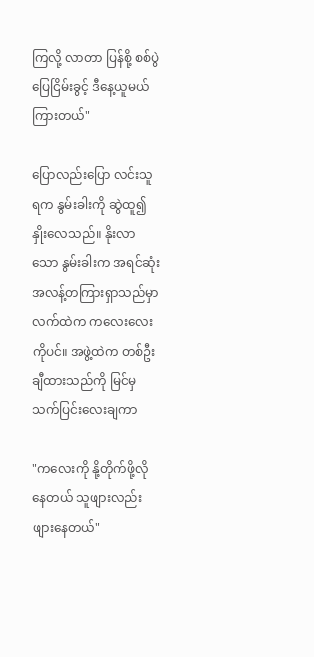ကြလို့ လာတာ ပြန်စို့ စစ်ပွဲ ပြေငြိမ်းခွင့် ဒီနေ့ယူမယ် ကြားတယ်"

ပြောလည်းပြော လင်းသူရက နွမ်းခါးကို ဆွဲထူ၍ နှိုးလေသည်။ နိုးလာသော နွမ်းခါးက အရင်ဆုံး အလန့်တကြားရှာသည်မှာ လက်ထဲက ကလေးလေးကိုပင်။ အဖွဲ့ထဲက တစ်ဦး ချီထားသည်ကို မြင်မှ သက်ပြင်းလေးချကာ

"ကလေးကို နို့‌တိုက်ဖို့လိုနေတယ် သူဖျားလည်းဖျားနေတယ်"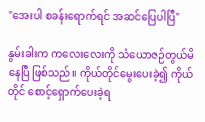"အေးပါ စခန်းရောက်ရင် အဆင်ပြေပါပြီ"

နွမ်းခါးက ကလေးလေးကို သံယောဇဉ်တွယ်မိနေပြီ ဖြစ်သည်။ ကိုယ်တိုင်မွေးပေးခဲ့၍ ကိုယ်တိုင် စောင့်ရှောက်ပေးခဲ့ရ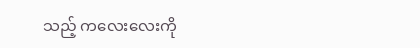သည့် ကလေးလေးကို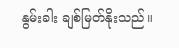နွမ်းခါး ချစ်မြတ်နိုးသည်။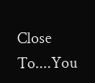Close To....You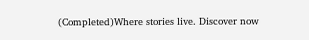(Completed)Where stories live. Discover now